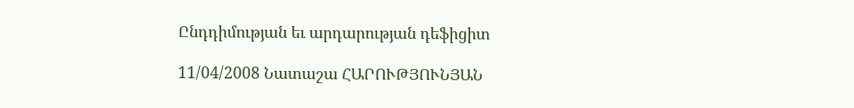Ընդդիմության եւ արդարության դեֆիցիտ

11/04/2008 Նատաշա ՀԱՐՈՒԹՅՈՒՆՅԱՆ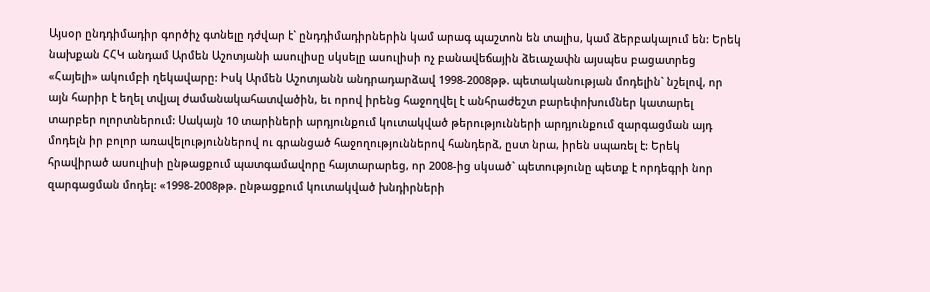Այսօր ընդդիմադիր գործիչ գտնելը դժվար է` ընդդիմադիրներին կամ արագ պաշտոն են տալիս, կամ ձերբակալում են: Երեկ նախքան ՀՀԿ անդամ Արմեն Աշոտյանի ասուլիսը սկսելը ասուլիսի ոչ բանավեճային ձեւաչափն այսպես բացատրեց «Հայելի» ակումբի ղեկավարը: Իսկ Արմեն Աշոտյանն անդրադարձավ 1998-2008թթ. պետականության մոդելին` նշելով, որ այն հարիր է եղել տվյալ ժամանակահատվածին, եւ որով իրենց հաջողվել է անհրաժեշտ բարեփոխումներ կատարել տարբեր ոլորտներում: Սակայն 10 տարիների արդյունքում կուտակված թերությունների արդյունքում զարգացման այդ մոդելն իր բոլոր առավելություններով ու գրանցած հաջողություններով հանդերձ, ըստ նրա, իրեն սպառել է: Երեկ հրավիրած ասուլիսի ընթացքում պատգամավորը հայտարարեց, որ 2008-ից սկսած` պետությունը պետք է որդեգրի նոր զարգացման մոդել: «1998-2008թթ. ընթացքում կուտակված խնդիրների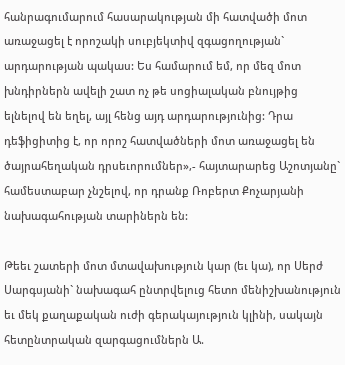հանրագումարում հասարակության մի հատվածի մոտ առաջացել է որոշակի սուբյեկտիվ զգացողության` արդարության պակաս: Ես համարում եմ, որ մեզ մոտ խնդիրներն ավելի շատ ոչ թե սոցիալական բնույթից ելնելով են եղել, այլ հենց այդ արդարությունից: Դրա դեֆիցիտից է, որ որոշ հատվածների մոտ առաջացել են ծայրահեղական դրսեւորումներ»,- հայտարարեց Աշոտյանը` համեստաբար չնշելով, որ դրանք Ռոբերտ Քոչարյանի նախագահության տարիներն են:

Թեեւ շատերի մոտ մտավախություն կար (եւ կա), որ Սերժ Սարգսյանի` նախագահ ընտրվելուց հետո մենիշխանություն եւ մեկ քաղաքական ուժի գերակայություն կլինի, սակայն հետընտրական զարգացումներն Ա.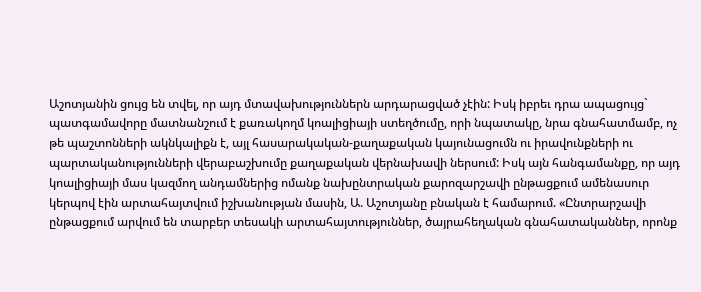Աշոտյանին ցույց են տվել, որ այդ մտավախություններն արդարացված չէին: Իսկ իբրեւ դրա ապացույց` պատգամավորը մատնանշում է քառակողմ կոալիցիայի ստեղծումը, որի նպատակը, նրա գնահատմամբ, ոչ թե պաշտոնների ակնկալիքն է, այլ հասարակական-քաղաքական կայունացումն ու իրավունքների ու պարտականությունների վերաբաշխումը քաղաքական վերնախավի ներսում: Իսկ այն հանգամանքը, որ այդ կոալիցիայի մաս կազմող անդամներից ոմանք նախընտրական քարոզարշավի ընթացքում ամենասուր կերպով էին արտահայտվում իշխանության մասին, Ա. Աշոտյանը բնական է համարում. «Ընտրարշավի ընթացքում արվում են տարբեր տեսակի արտահայտություններ, ծայրահեղական գնահատականներ, որոնք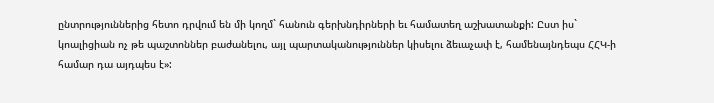ընտրություններից հետո դրվում են մի կողմ` հանուն գերխնդիրների եւ համատեղ աշխատանքի: Ըստ իս` կոալիցիան ոչ թե պաշտոններ բաժանելու, այլ պարտականություններ կիսելու ձեւաչափ է, համենայնդեպս ՀՀԿ-ի համար դա այդպես է»: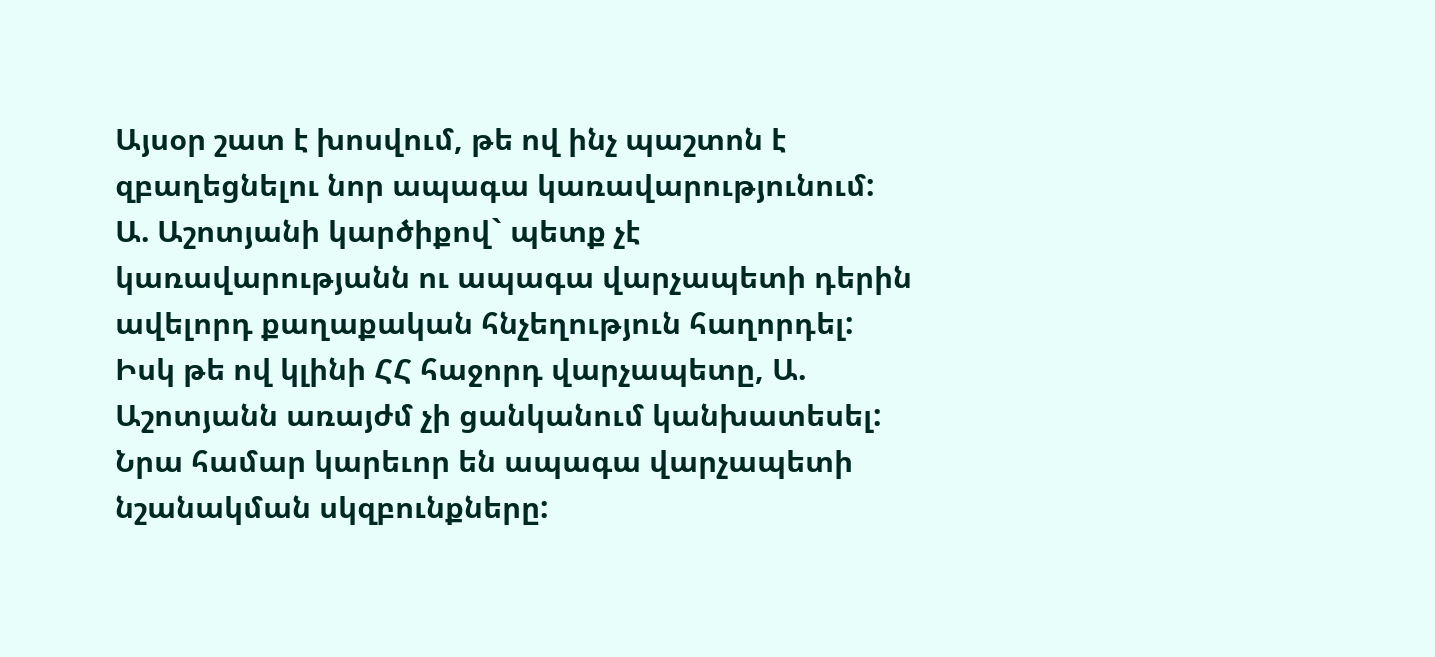Այսօր շատ է խոսվում, թե ով ինչ պաշտոն է զբաղեցնելու նոր ապագա կառավարությունում: Ա. Աշոտյանի կարծիքով` պետք չէ կառավարությանն ու ապագա վարչապետի դերին ավելորդ քաղաքական հնչեղություն հաղորդել: Իսկ թե ով կլինի ՀՀ հաջորդ վարչապետը, Ա. Աշոտյանն առայժմ չի ցանկանում կանխատեսել: Նրա համար կարեւոր են ապագա վարչապետի նշանակման սկզբունքները: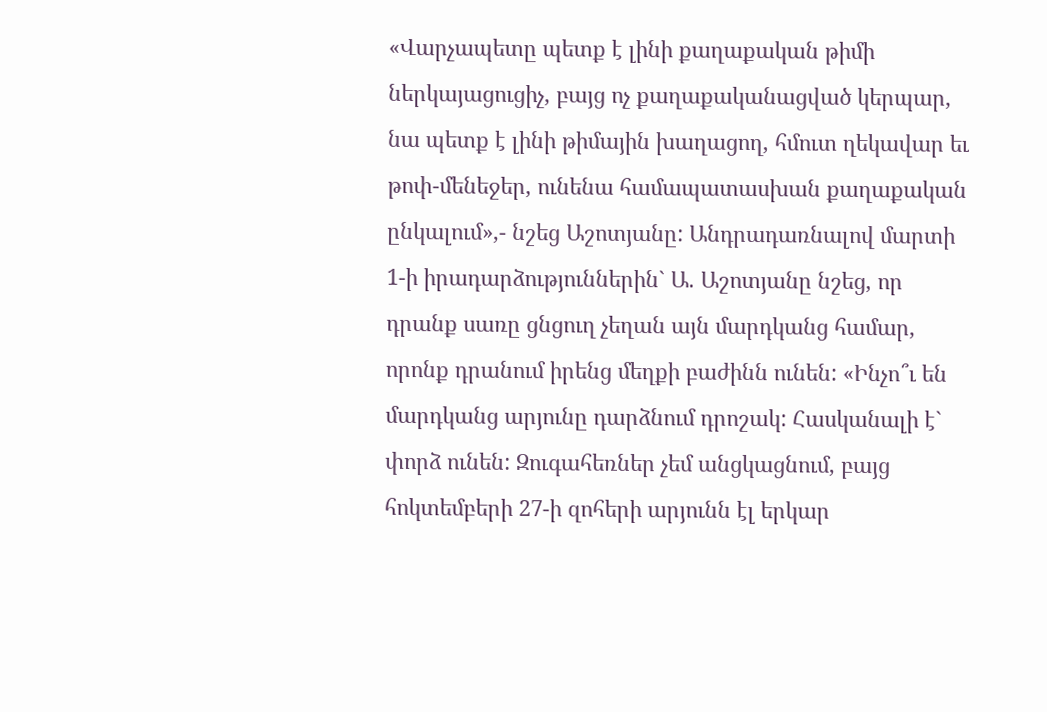«Վարչապետը պետք է լինի քաղաքական թիմի ներկայացուցիչ, բայց ոչ քաղաքականացված կերպար, նա պետք է լինի թիմային խաղացող, հմուտ ղեկավար եւ թոփ-մենեջեր, ունենա համապատասխան քաղաքական ընկալում»,- նշեց Աշոտյանը: Անդրադառնալով մարտի 1-ի իրադարձություններին` Ա. Աշոտյանը նշեց, որ դրանք սառը ցնցուղ չեղան այն մարդկանց համար, որոնք դրանում իրենց մեղքի բաժինն ունեն: «Ինչո՞ւ են մարդկանց արյունը դարձնում դրոշակ: Հասկանալի է` փորձ ունեն: Զուգահեռներ չեմ անցկացնում, բայց հոկտեմբերի 27-ի զոհերի արյունն էլ երկար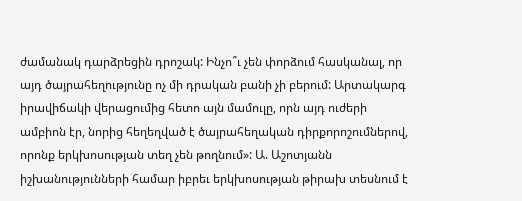ժամանակ դարձրեցին դրոշակ: Ինչո՞ւ չեն փորձում հասկանալ, որ այդ ծայրահեղությունը ոչ մի դրական բանի չի բերում: Արտակարգ իրավիճակի վերացումից հետո այն մամուլը, որն այդ ուժերի ամբիոն էր, նորից հեղեղված է ծայրահեղական դիրքորոշումներով, որոնք երկխոսության տեղ չեն թողնում»: Ա. Աշոտյանն իշխանությունների համար իբրեւ երկխոսության թիրախ տեսնում է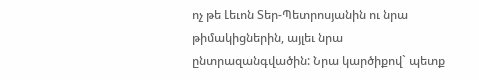ոչ թե Լեւոն Տեր-Պետրոսյանին ու նրա թիմակիցներին, այլեւ նրա ընտրազանգվածին: Նրա կարծիքով` պետք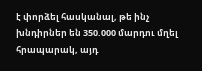է փորձել հասկանալ, թե ինչ խնդիրներ են 350.000 մարդու մղել հրապարակ, այդ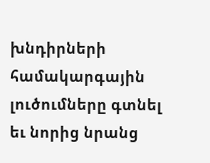խնդիրների համակարգային լուծումները գտնել եւ նորից նրանց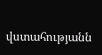վստահությանն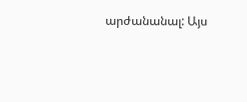արժանանալ: Այս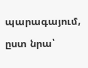պարագայում, ըստ նրա՝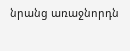նրանց առաջնորդն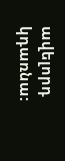ավելորդ կդառնա: